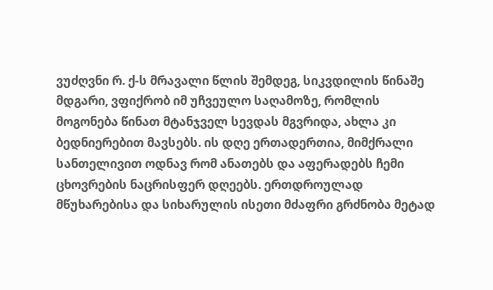ვუძღვნი რ. ქ-ს მრავალი წლის შემდეგ, სიკვდილის წინაშე მდგარი, ვფიქრობ იმ უჩვეულო საღამოზე, რომლის მოგონება წინათ მტანჯველ სევდას მგვრიდა, ახლა კი ბედნიერებით მავსებს. ის დღე ერთადერთია, მიმქრალი სანთელივით ოდნავ რომ ანათებს და აფერადებს ჩემი ცხოვრების ნაცრისფერ დღეებს. ერთდროულად მწუხარებისა და სიხარულის ისეთი მძაფრი გრძნობა მეტად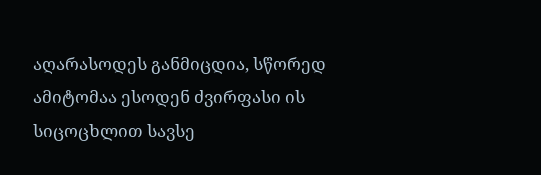აღარასოდეს განმიცდია, სწორედ ამიტომაა ესოდენ ძვირფასი ის სიცოცხლით სავსე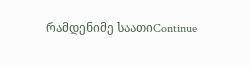რამდენიმე საათიContinue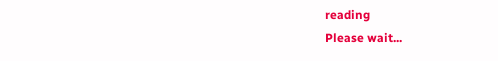reading
Please wait...